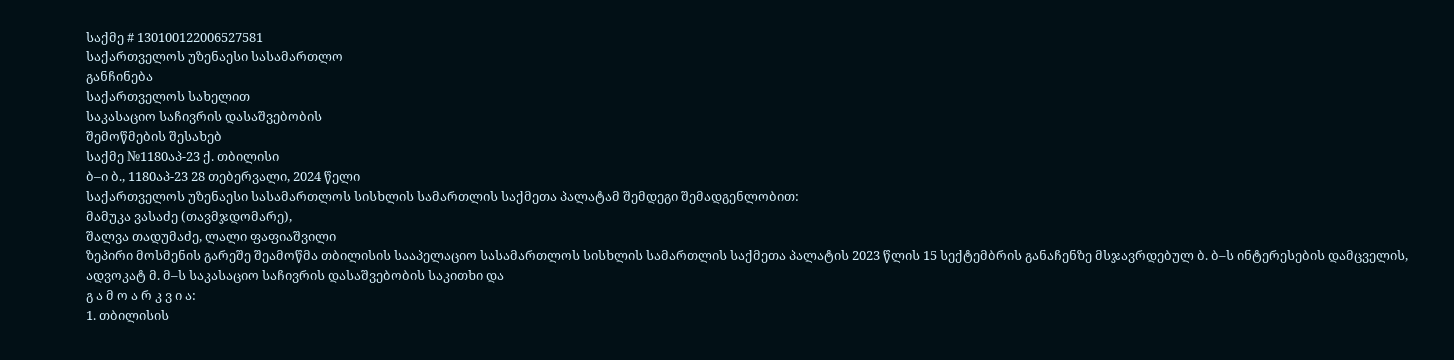საქმე # 130100122006527581
საქართველოს უზენაესი სასამართლო
განჩინება
საქართველოს სახელით
საკასაციო საჩივრის დასაშვებობის
შემოწმების შესახებ
საქმე №1180აპ-23 ქ. თბილისი
ბ–ი ბ., 1180აპ-23 28 თებერვალი, 2024 წელი
საქართველოს უზენაესი სასამართლოს სისხლის სამართლის საქმეთა პალატამ შემდეგი შემადგენლობით:
მამუკა ვასაძე (თავმჯდომარე),
შალვა თადუმაძე, ლალი ფაფიაშვილი
ზეპირი მოსმენის გარეშე შეამოწმა თბილისის სააპელაციო სასამართლოს სისხლის სამართლის საქმეთა პალატის 2023 წლის 15 სექტემბრის განაჩენზე მსჯავრდებულ ბ. ბ–ს ინტერესების დამცველის, ადვოკატ მ. მ–ს საკასაციო საჩივრის დასაშვებობის საკითხი და
გ ა მ ო ა რ კ ვ ი ა:
1. თბილისის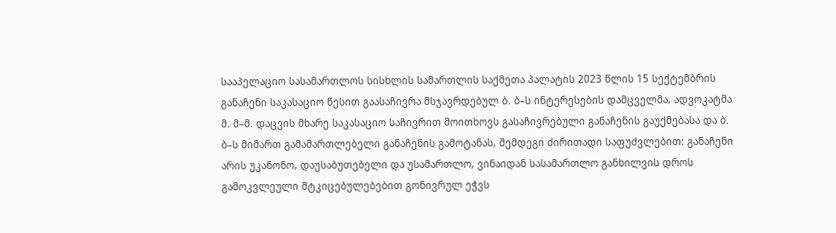სააპელაციო სასამართლოს სისხლის სამართლის საქმეთა პალატის 2023 წლის 15 სექტემბრის განაჩენი საკასაციო წესით გაასაჩივრა მსჯავრდებულ ბ. ბ–ს ინტერესების დამცველმა, ადვოკატმა მ. მ–მ. დაცვის მხარე საკასაციო საჩივრით მოითხოვს გასაჩივრებული განაჩენის გაუქმებასა და ბ. ბ–ს მიმართ გამამართლებელი განაჩენის გამოტანას, შემდეგი ძირითადი საფუძვლებით: განაჩენი არის უკანონო, დაუსაბუთებელი და უსამართლო, ვინაიდან სასამართლო განხილვის დროს გამოკვლეული მტკიცებულებებით გონივრულ ეჭვს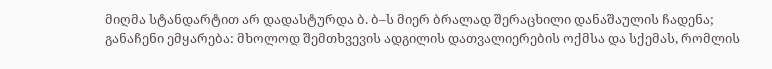მიღმა სტანდარტით არ დადასტურდა ბ. ბ–ს მიერ ბრალად შერაცხილი დანაშაულის ჩადენა; განაჩენი ემყარება: მხოლოდ შემთხვევის ადგილის დათვალიერების ოქმსა და სქემას, რომლის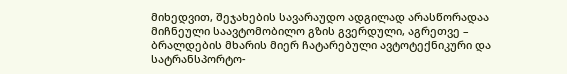მიხედვით, შეჯახების სავარაუდო ადგილად არასწორადაა მიჩნეული საავტომობილო გზის გვერდული, აგრეთვე – ბრალდების მხარის მიერ ჩატარებული ავტოტექნიკური და სატრანსპორტო-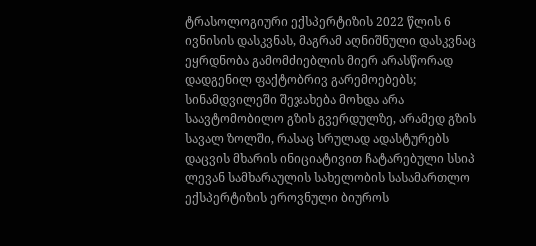ტრასოლოგიური ექსპერტიზის 2022 წლის 6 ივნისის დასკვნას, მაგრამ აღნიშნული დასკვნაც ეყრდნობა გამომძიებლის მიერ არასწორად დადგენილ ფაქტობრივ გარემოებებს; სინამდვილეში შეჯახება მოხდა არა საავტომობილო გზის გვერდულზე, არამედ გზის სავალ ზოლში, რასაც სრულად ადასტურებს დაცვის მხარის ინიციატივით ჩატარებული სსიპ ლევან სამხარაულის სახელობის სასამართლო ექსპერტიზის ეროვნული ბიუროს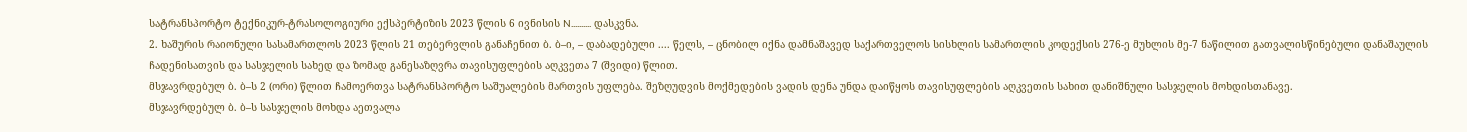სატრანსპორტო ტექნიკურ-ტრასოლოგიური ექსპერტიზის 2023 წლის 6 ივნისის N.......... დასკვნა.
2. ხაშურის რაიონული სასამართლოს 2023 წლის 21 თებერვლის განაჩენით ბ. ბ–ი, – დაბადებული .... წელს, – ცნობილ იქნა დამნაშავედ საქართველოს სისხლის სამართლის კოდექსის 276-ე მუხლის მე-7 ნაწილით გათვალისწინებული დანაშაულის ჩადენისათვის და სასჯელის სახედ და ზომად განესაზღვრა თავისუფლების აღკვეთა 7 (შვიდი) წლით.
მსჯავრდებულ ბ. ბ–ს 2 (ორი) წლით ჩამოერთვა სატრანსპორტო საშუალების მართვის უფლება. შეზღუდვის მოქმედების ვადის დენა უნდა დაიწყოს თავისუფლების აღკვეთის სახით დანიშნული სასჯელის მოხდისთანავე.
მსჯავრდებულ ბ. ბ–ს სასჯელის მოხდა აეთვალა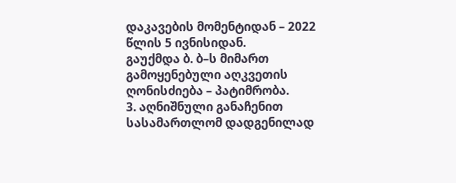დაკავების მომენტიდან – 2022 წლის 5 ივნისიდან.
გაუქმდა ბ. ბ–ს მიმართ გამოყენებული აღკვეთის ღონისძიება – პატიმრობა.
3. აღნიშნული განაჩენით სასამართლომ დადგენილად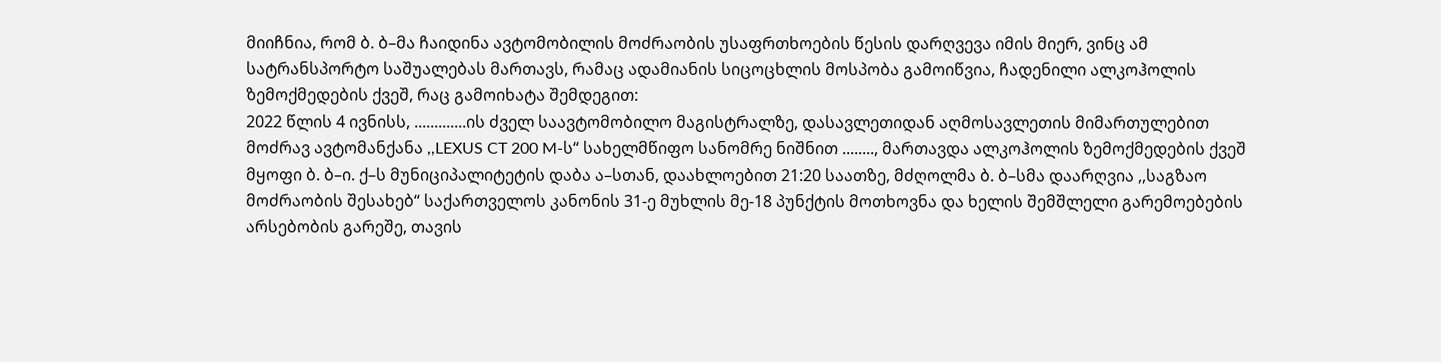მიიჩნია, რომ ბ. ბ–მა ჩაიდინა ავტომობილის მოძრაობის უსაფრთხოების წესის დარღვევა იმის მიერ, ვინც ამ სატრანსპორტო საშუალებას მართავს, რამაც ადამიანის სიცოცხლის მოსპობა გამოიწვია, ჩადენილი ალკოჰოლის ზემოქმედების ქვეშ, რაც გამოიხატა შემდეგით:
2022 წლის 4 ივნისს, .............ის ძველ საავტომობილო მაგისტრალზე, დასავლეთიდან აღმოსავლეთის მიმართულებით მოძრავ ავტომანქანა ,,LEXUS CT 200 M-ს“ სახელმწიფო სანომრე ნიშნით ........, მართავდა ალკოჰოლის ზემოქმედების ქვეშ მყოფი ბ. ბ–ი. ქ–ს მუნიციპალიტეტის დაბა ა–სთან, დაახლოებით 21:20 საათზე, მძღოლმა ბ. ბ–სმა დაარღვია ,,საგზაო მოძრაობის შესახებ“ საქართველოს კანონის 31-ე მუხლის მე-18 პუნქტის მოთხოვნა და ხელის შემშლელი გარემოებების არსებობის გარეშე, თავის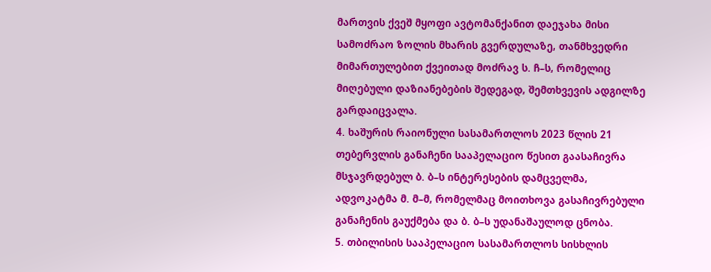მართვის ქვეშ მყოფი ავტომანქანით დაეჯახა მისი სამოძრაო ზოლის მხარის გვერდულაზე, თანმხვედრი მიმართულებით ქვეითად მოძრავ ს. ჩ–ს, რომელიც მიღებული დაზიანებების შედეგად, შემთხვევის ადგილზე გარდაიცვალა.
4. ხაშურის რაიონული სასამართლოს 2023 წლის 21 თებერვლის განაჩენი სააპელაციო წესით გაასაჩივრა მსჯავრდებულ ბ. ბ–ს ინტერესების დამცველმა, ადვოკატმა მ. მ–მ, რომელმაც მოითხოვა გასაჩივრებული განაჩენის გაუქმება და ბ. ბ–ს უდანაშაულოდ ცნობა.
5. თბილისის სააპელაციო სასამართლოს სისხლის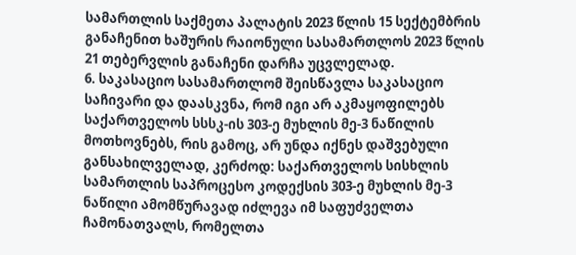სამართლის საქმეთა პალატის 2023 წლის 15 სექტემბრის განაჩენით ხაშურის რაიონული სასამართლოს 2023 წლის 21 თებერვლის განაჩენი დარჩა უცვლელად.
6. საკასაციო სასამართლომ შეისწავლა საკასაციო საჩივარი და დაასკვნა, რომ იგი არ აკმაყოფილებს საქართველოს სსსკ-ის 303-ე მუხლის მე-3 ნაწილის მოთხოვნებს, რის გამოც, არ უნდა იქნეს დაშვებული განსახილველად, კერძოდ: საქართველოს სისხლის სამართლის საპროცესო კოდექსის 303-ე მუხლის მე-3 ნაწილი ამომწურავად იძლევა იმ საფუძველთა ჩამონათვალს, რომელთა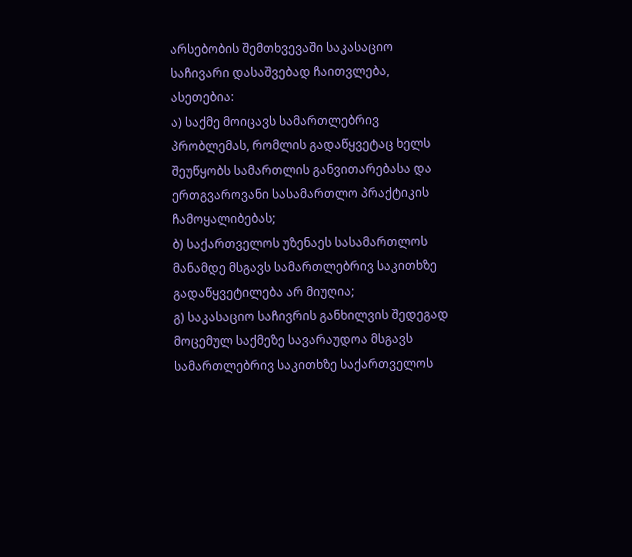არსებობის შემთხვევაში საკასაციო საჩივარი დასაშვებად ჩაითვლება, ასეთებია:
ა) საქმე მოიცავს სამართლებრივ პრობლემას, რომლის გადაწყვეტაც ხელს შეუწყობს სამართლის განვითარებასა და ერთგვაროვანი სასამართლო პრაქტიკის ჩამოყალიბებას;
ბ) საქართველოს უზენაეს სასამართლოს მანამდე მსგავს სამართლებრივ საკითხზე გადაწყვეტილება არ მიუღია;
გ) საკასაციო საჩივრის განხილვის შედეგად მოცემულ საქმეზე სავარაუდოა მსგავს სამართლებრივ საკითხზე საქართველოს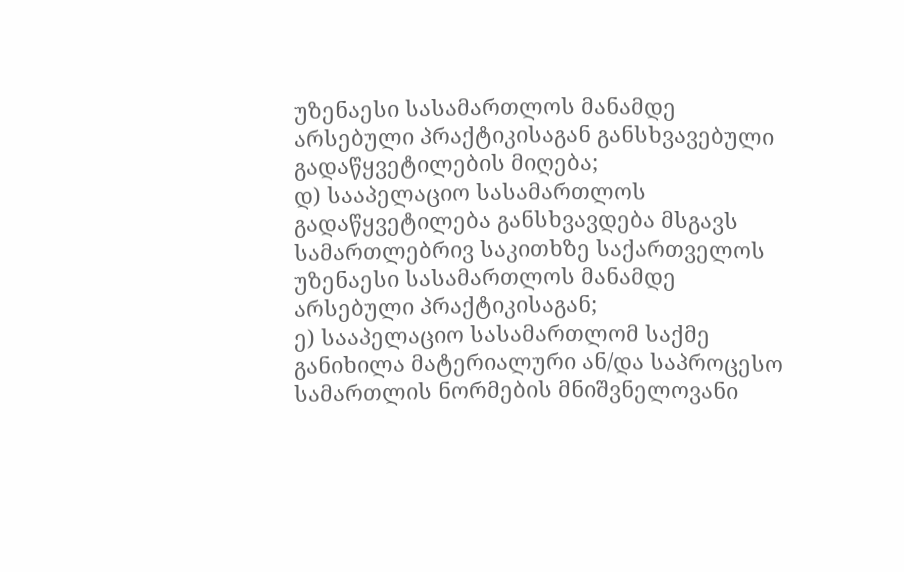უზენაესი სასამართლოს მანამდე არსებული პრაქტიკისაგან განსხვავებული გადაწყვეტილების მიღება;
დ) სააპელაციო სასამართლოს გადაწყვეტილება განსხვავდება მსგავს სამართლებრივ საკითხზე საქართველოს უზენაესი სასამართლოს მანამდე არსებული პრაქტიკისაგან;
ე) სააპელაციო სასამართლომ საქმე განიხილა მატერიალური ან/და საპროცესო სამართლის ნორმების მნიშვნელოვანი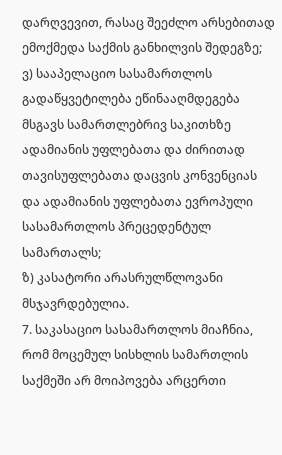დარღვევით, რასაც შეეძლო არსებითად ემოქმედა საქმის განხილვის შედეგზე;
ვ) სააპელაციო სასამართლოს გადაწყვეტილება ეწინააღმდეგება მსგავს სამართლებრივ საკითხზე ადამიანის უფლებათა და ძირითად თავისუფლებათა დაცვის კონვენციას და ადამიანის უფლებათა ევროპული სასამართლოს პრეცედენტულ სამართალს;
ზ) კასატორი არასრულწლოვანი მსჯავრდებულია.
7. საკასაციო სასამართლოს მიაჩნია, რომ მოცემულ სისხლის სამართლის საქმეში არ მოიპოვება არცერთი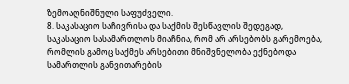ზემოაღნიშნული საფუძველი.
8. საკასაციო საჩივრისა და საქმის შესწავლის შედეგად, საკასაციო სასამართლოს მიაჩნია, რომ არ არსებობს გარემოება, რომლის გამოც საქმეს არსებითი მნიშვნელობა ექნებოდა სამართლის განვითარების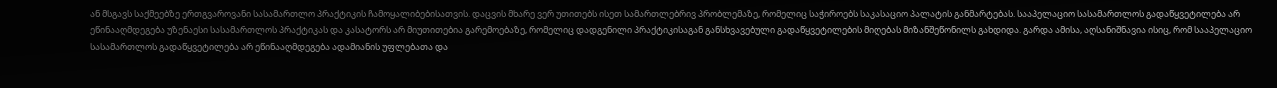ან მსგავს საქმეებზე ერთგვაროვანი სასამართლო პრაქტიკის ჩამოყალიბებისათვის. დაცვის მხარე ვერ უთითებს ისეთ სამართლებრივ პრობლემაზე, რომელიც საჭიროებს საკასაციო პალატის განმარტებას. სააპელაციო სასამართლოს გადაწყვეტილება არ ეწინააღმდეგება უზენაესი სასამართლოს პრაქტიკას და კასატორს არ მიუთითებია გარემოებაზე, რომელიც დადგენილი პრაქტიკისაგან განსხვავებული გადაწყვეტილების მიღებას მიზანშეწონილს გახდიდა. გარდა ამისა, აღსანიშნავია ისიც, რომ სააპელაციო სასამართლოს გადაწყვეტილება არ ეწინააღმდეგება ადამიანის უფლებათა და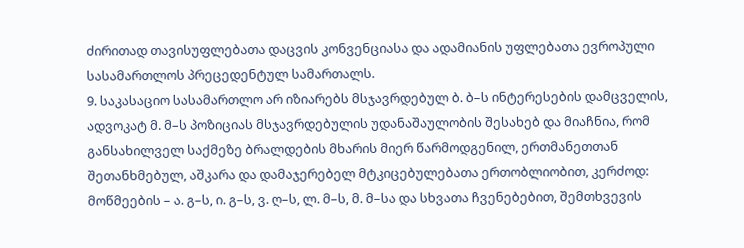ძირითად თავისუფლებათა დაცვის კონვენციასა და ადამიანის უფლებათა ევროპული სასამართლოს პრეცედენტულ სამართალს.
9. საკასაციო სასამართლო არ იზიარებს მსჯავრდებულ ბ. ბ–ს ინტერესების დამცველის, ადვოკატ მ. მ–ს პოზიციას მსჯავრდებულის უდანაშაულობის შესახებ და მიაჩნია, რომ განსახილველ საქმეზე ბრალდების მხარის მიერ წარმოდგენილ, ერთმანეთთან შეთანხმებულ, აშკარა და დამაჯერებელ მტკიცებულებათა ერთობლიობით, კერძოდ: მოწმეების – ა. გ–ს, ი. გ–ს, ვ. ღ–ს, ლ. მ–ს, მ. მ–სა და სხვათა ჩვენებებით, შემთხვევის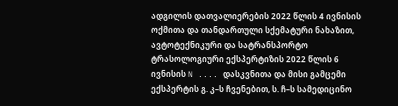ადგილის დათვალიერების 2022 წლის 4 ივნისის ოქმითა და თანდართული სქემატური ნახაზით, ავტოტექნიკური და სატრანსპორტო ტრასოლოგიური ექსპერტიზის 2022 წლის 6 ივნისის N .... დასკვნითა და მისი გამცემი ექსპერტის გ. კ–ს ჩვენებით, ს. ჩ–ს სამედიცინო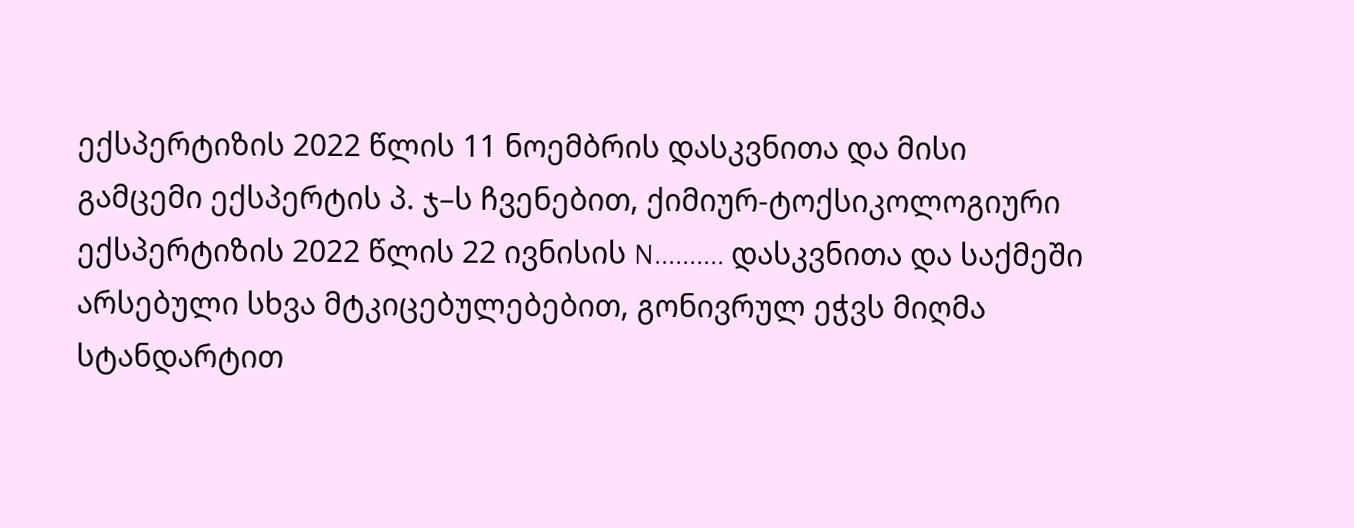ექსპერტიზის 2022 წლის 11 ნოემბრის დასკვნითა და მისი გამცემი ექსპერტის პ. ჯ–ს ჩვენებით, ქიმიურ-ტოქსიკოლოგიური ექსპერტიზის 2022 წლის 22 ივნისის N.......... დასკვნითა და საქმეში არსებული სხვა მტკიცებულებებით, გონივრულ ეჭვს მიღმა სტანდარტით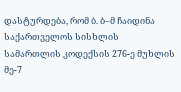დასტურდება, რომ ბ. ბ–მ ჩაიდინა საქართველოს სისხლის სამართლის კოდექსის 276-ე მუხლის მე-7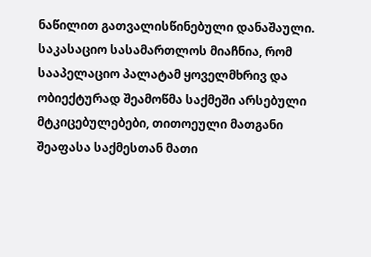ნაწილით გათვალისწინებული დანაშაული. საკასაციო სასამართლოს მიაჩნია, რომ სააპელაციო პალატამ ყოველმხრივ და ობიექტურად შეამოწმა საქმეში არსებული მტკიცებულებები, თითოეული მათგანი შეაფასა საქმესთან მათი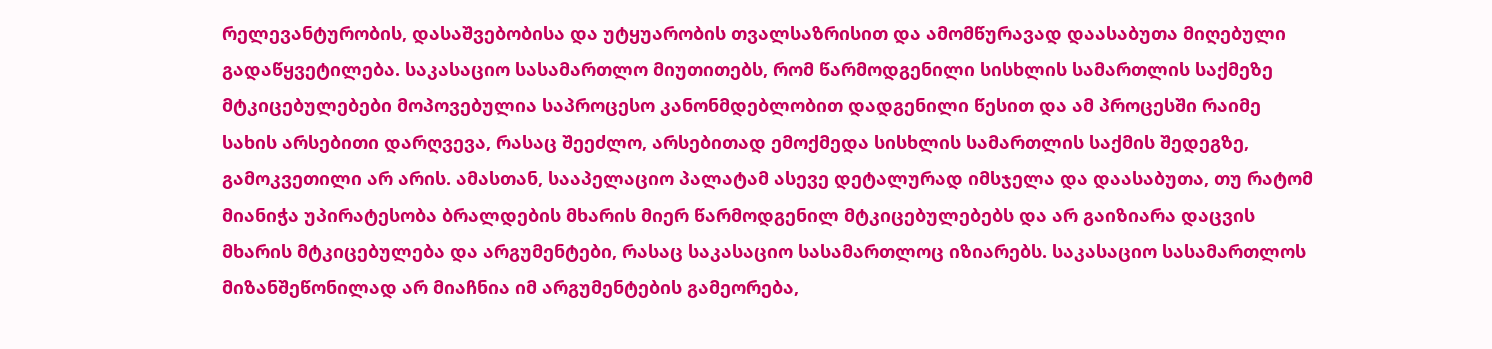რელევანტურობის, დასაშვებობისა და უტყუარობის თვალსაზრისით და ამომწურავად დაასაბუთა მიღებული გადაწყვეტილება. საკასაციო სასამართლო მიუთითებს, რომ წარმოდგენილი სისხლის სამართლის საქმეზე მტკიცებულებები მოპოვებულია საპროცესო კანონმდებლობით დადგენილი წესით და ამ პროცესში რაიმე სახის არსებითი დარღვევა, რასაც შეეძლო, არსებითად ემოქმედა სისხლის სამართლის საქმის შედეგზე, გამოკვეთილი არ არის. ამასთან, სააპელაციო პალატამ ასევე დეტალურად იმსჯელა და დაასაბუთა, თუ რატომ მიანიჭა უპირატესობა ბრალდების მხარის მიერ წარმოდგენილ მტკიცებულებებს და არ გაიზიარა დაცვის მხარის მტკიცებულება და არგუმენტები, რასაც საკასაციო სასამართლოც იზიარებს. საკასაციო სასამართლოს მიზანშეწონილად არ მიაჩნია იმ არგუმენტების გამეორება,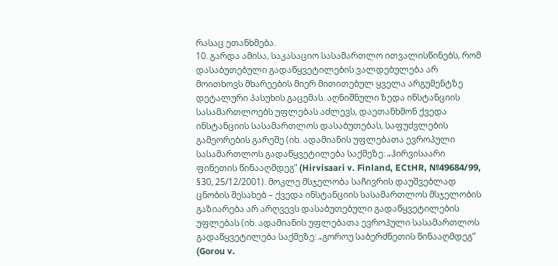რასაც ეთანხმება.
10. გარდა ამისა, საკასაციო სასამართლო ითვალისწინებს, რომ დასაბუთებული გადაწყვეტილების ვალდებულება არ მოითხოვს მხარეების მიერ მითითებულ ყველა არგუმენტზე დეტალური პასუხის გაცემას. აღნიშნული ზედა ინსტანციის სასამართლოებს უფლებას აძლევს, დაეთანხმონ ქვედა ინსტანციის სასამართლოს დასაბუთებას, საფუძვლების გამეორების გარეშე (იხ. ადამიანის უფლებათა ევროპული სასამართლოს გადაწყვეტილება საქმეზე: „ჰირვისაარი ფინეთის წინააღმდეგ“ (Hirvisaari v. Finland, ECtHR, №49684/99, §30, 25/12/2001). მოკლე მსჯელობა საჩივრის დაუშვებლად ცნობის შესახებ – ქვედა ინსტანციის სასამართლოს მსჯელობის გაზიარება არ არღვევს დასაბუთებული გადაწყვეტილების უფლებას (იხ. ადამიანის უფლებათა ევროპული სასამართლოს გადაწყვეტილება საქმეზე: „გოროუ საბერძნეთის წინააღმდეგ“ (Gorou v.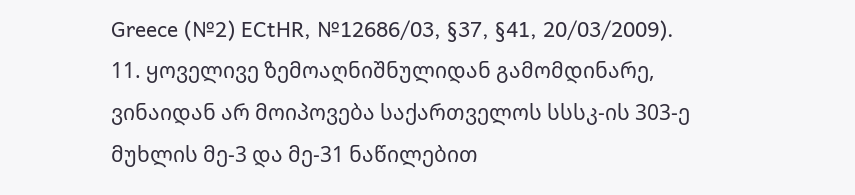Greece (№2) ECtHR, №12686/03, §37, §41, 20/03/2009).
11. ყოველივე ზემოაღნიშნულიდან გამომდინარე, ვინაიდან არ მოიპოვება საქართველოს სსსკ-ის 303-ე მუხლის მე-3 და მე-31 ნაწილებით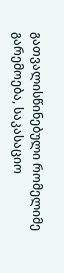გათვალისწინებული რომელიმე გარემოება, საკასაციო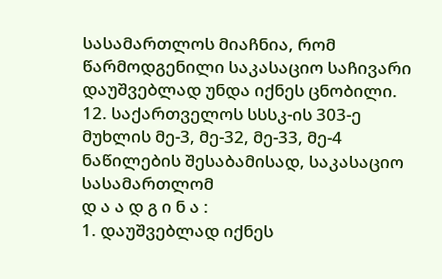სასამართლოს მიაჩნია, რომ წარმოდგენილი საკასაციო საჩივარი დაუშვებლად უნდა იქნეს ცნობილი.
12. საქართველოს სსსკ-ის 303-ე მუხლის მე-3, მე-32, მე-33, მე-4 ნაწილების შესაბამისად, საკასაციო სასამართლომ
დ ა ა დ გ ი ნ ა :
1. დაუშვებლად იქნეს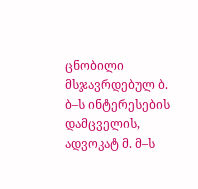ცნობილი მსჯავრდებულ ბ. ბ–ს ინტერესების დამცველის, ადვოკატ მ. მ–ს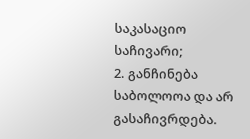საკასაციო საჩივარი;
2. განჩინება საბოლოოა და არ გასაჩივრდება.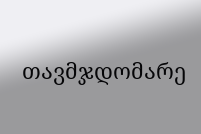თავმჯდომარე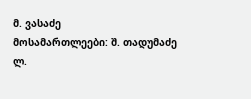მ. ვასაძე
მოსამართლეები: შ. თადუმაძე
ლ.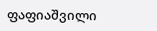ფაფიაშვილი